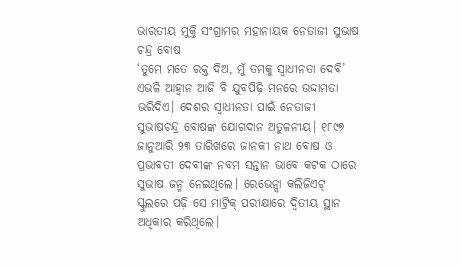ଭାରତୀୟ ମୁକ୍ତି ସଂଗ୍ରାମର ମହାନାୟକ ନେତାଜୀ ସୁଭାଷ ଚନ୍ଦ୍ର ବୋଷ
‘ତୁମେ ମତେ ରକ୍ତ ଦିଅ, ମୁଁ ତମକୁ ସ୍ବାଧୀନତା ଦେବି’ ଏଭଳି ଆହ୍ବାନ ଆଜି ବି ଯୁବପିଢ଼ି ମନରେ ଉଦ୍ଦାମତା ଭରିଦିଏ। ଦେଶର ସ୍ବାଧୀନତା ପାଇଁ ନେତାଜୀ ସୁଭାଷଚନ୍ଦ୍ର ବୋଷଙ୍କ ଯୋଗଦାନ ଅତୁଳନୀୟ। ୧୮୯୭ ଜାନୁଆରି ୨୩ ତାରିଖରେ ଜାନକୀ ନାଥ ବୋଷ ଓ ପ୍ରଭାବତୀ ଦେବୀଙ୍କ ନବମ ସନ୍ତାନ ଭାବେ କଟକ ଠାରେ ସୁଭାଷ ଜନ୍ମ ନେଇଥିଲେ। ରେଭେନ୍ସା କଲିଜିଏଟ୍ ସ୍କୁଲରେ ପଢ଼ି ସେ ମାଟ୍ରିକ୍ ପରୀକ୍ଷାରେ ଦ୍ବିତୀୟ ସ୍ଥାନ ଅଧିକାର କରିଥିଲେ।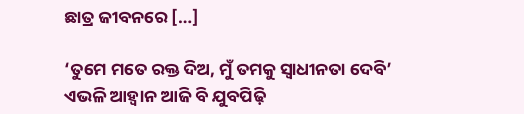ଛାତ୍ର ଜୀବନରେ […]

‘ତୁମେ ମତେ ରକ୍ତ ଦିଅ, ମୁଁ ତମକୁ ସ୍ବାଧୀନତା ଦେବି’ ଏଭଳି ଆହ୍ବାନ ଆଜି ବି ଯୁବପିଢ଼ି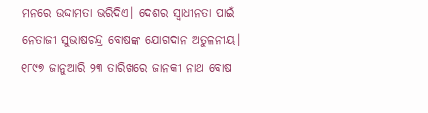ମନରେ ଉଦ୍ଦାମତା ଭରିଦିଏ। ଦେଶର ସ୍ବାଧୀନତା ପାଇଁ ନେତାଜୀ ସୁଭାଷଚନ୍ଦ୍ର ବୋଷଙ୍କ ଯୋଗଦାନ ଅତୁଳନୀୟ। ୧୮୯୭ ଜାନୁଆରି ୨୩ ତାରିଖରେ ଜାନକୀ ନାଥ ବୋଷ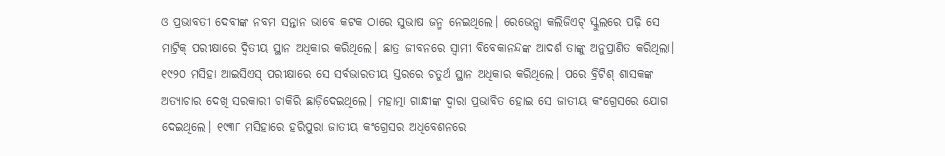ଓ ପ୍ରଭାବତୀ ଦେବୀଙ୍କ ନବମ ସନ୍ତାନ ଭାବେ କଟକ ଠାରେ ସୁଭାଷ ଜନ୍ମ ନେଇଥିଲେ। ରେଭେନ୍ସା କଲିଜିଏଟ୍ ସ୍କୁଲରେ ପଢ଼ି ସେ ମାଟ୍ରିକ୍ ପରୀକ୍ଷାରେ ଦ୍ବିତୀୟ ସ୍ଥାନ ଅଧିକାର କରିଥିଲେ। ଛାତ୍ର ଜୀବନରେ ସ୍ବାମୀ ବିବେକାନନ୍ଦଙ୍କ ଆଦର୍ଶ ତାଙ୍କୁ ଅନୁପ୍ରାଣିତ କରିଥିଲା। ୧୯୨୦ ମସିହା ଆଇସିଏସ୍ ପରୀକ୍ଷାରେ ସେ ସର୍ବଭାରତୀୟ ସ୍ତରରେ ଚତୁର୍ଥ ସ୍ଥାନ ଅଧିକାର କରିଥିଲେ। ପରେ ବ୍ରିଟିଶ୍ ଶାସକଙ୍କ ଅତ୍ୟାଚାର ଦେଖି ସରକାରୀ ଚାକିରି ଛାଡ଼ିଦେଇଥିଲେ। ମହାତ୍ମା ଗାନ୍ଧୀଙ୍କ ଦ୍ବାରା ପ୍ରଭାବିତ ହୋଇ ସେ ଜାତୀୟ କଂଗ୍ରେସରେ ଯୋଗ ଦେଇଥିଲେ। ୧୯୩୮ ମସିହାରେ ହରିପୁରା ଜାତୀୟ କଂଗ୍ରେସର ଅଧିବେଶନରେ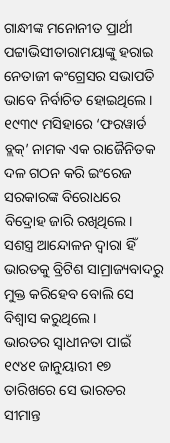ଗାନ୍ଧୀଙ୍କ ମନୋନୀତ ପ୍ରାର୍ଥୀ ପଟ୍ଟାଭିସୀତାରାମୟାଙ୍କୁ ହରାଇ ନେତାଜୀ କଂଗ୍ରେସର ସଭାପତି ଭାବେ ନିର୍ବାଚିତ ହୋଇଥିଲେ। ୧୯୩୯ ମସିହାରେ ‘ଫରୱାର୍ଡ ବ୍ଲକ୍’ ନାମକ ଏକ ରାଜୈନିତକ ଦଳ ଗଠନ କରି ଇଂରେଜ ସରକାରଙ୍କ ବିରୋଧରେ ବିଦ୍ରୋହ ଜାରି ରଖିଥିଲେ। ସଶସ୍ତ୍ର ଆନ୍ଦୋଳନ ଦ୍ବାରା ହିଁ ଭାରତକୁ ବ୍ରିଟିଶ ସାମ୍ରାଜ୍ୟବାଦରୁ ମୁକ୍ତ କରିହେବ ବୋଲି ସେ ବିଶ୍ବାସ କରୁଥିଲେ।
ଭାରତର ସ୍ବାଧୀନତା ପାଇଁ ୧୯୪୧ ଜାନୁୟାରୀ ୧୭ ତାରିଖରେ ସେ ଭାରତର ସୀମାନ୍ତ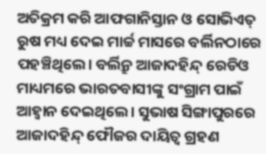ଅତିକ୍ରମ କରି ଆଫଗାନିସ୍ତାନ ଓ ସୋଭିଏତ୍ ରୁଷ ମଧ୍ୟ ଦେଇ ମାର୍ଚ୍ଚ ମାସରେ ବର୍ଲିନଠାରେ ପହଞ୍ଚିଥିଲେ। ବର୍ଲିନ୍ରୁ ଆଜାଦହିନ୍ଦ୍ ରେଡିଓ ମାଧ୍ୟମରେ ଭାରତବାସୀଙ୍କୁ ସଂଗ୍ରାମ ପାଇଁ ଆହ୍ବାନ ଦେଇଥିଲେ। ସୁଭାଷ ସିଙ୍ଗାପୁରରେ ଆଜାଦହିନ୍ଦ୍ ଫୌଜର ଦାୟିତ୍ବ ଗ୍ରହଣ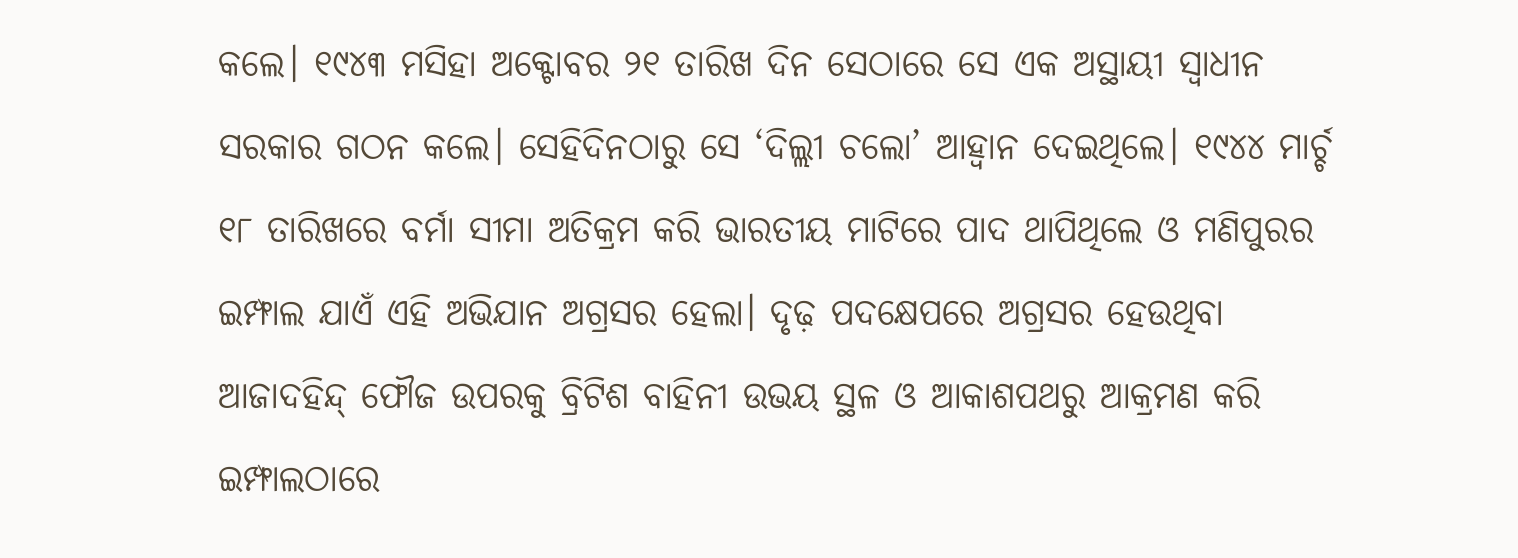କଲେ। ୧୯୪୩ ମସିହା ଅକ୍ଟୋବର ୨୧ ତାରିଖ ଦିନ ସେଠାରେ ସେ ଏକ ଅସ୍ଥାୟୀ ସ୍ବାଧୀନ ସରକାର ଗଠନ କଲେ। ସେହିଦିନଠାରୁ ସେ ‘ଦିଲ୍ଲୀ ଚଲୋ’ ଆହ୍ବାନ ଦେଇଥିଲେ। ୧୯୪୪ ମାର୍ଚ୍ଚ ୧୮ ତାରିଖରେ ବର୍ମା ସୀମା ଅତିକ୍ରମ କରି ଭାରତୀୟ ମାଟିରେ ପାଦ ଥାପିଥିଲେ ଓ ମଣିପୁରର ଇମ୍ଫାଲ ଯାଏଁ ଏହି ଅଭିଯାନ ଅଗ୍ରସର ହେଲା। ଦୃଢ଼ ପଦକ୍ଷେପରେ ଅଗ୍ରସର ହେଉଥିବା ଆଜାଦହିନ୍ଦ୍ ଫୌଜ ଉପରକୁ ବ୍ରିଟିଶ ବାହିନୀ ଉଭୟ ସ୍ଥଳ ଓ ଆକାଶପଥରୁ ଆକ୍ରମଣ କରି ଇମ୍ଫାଲଠାରେ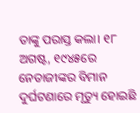ତାଙ୍କୁ ପରାସ୍ତ କଲା। ୧୮ ଅଗଷ୍ଟ, ୧୯୪୫ରେ ନେତାଜୀଙ୍କର ବିମାନ ଦୁର୍ଘଟଣାରେ ମୃତ୍ୟୁ ହୋଇଛି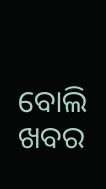ବୋଲି ଖବର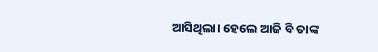ଆସିଥିଲା। ହେଲେ ଆଜି ବି ତାଙ୍କ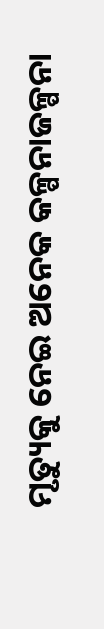ମୃତ୍ୟୁକୁ ନେଇ ଅନେକ କଳ୍ପନାଜଳ୍ପନା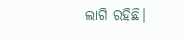ଲାଗି ରହିଛି।